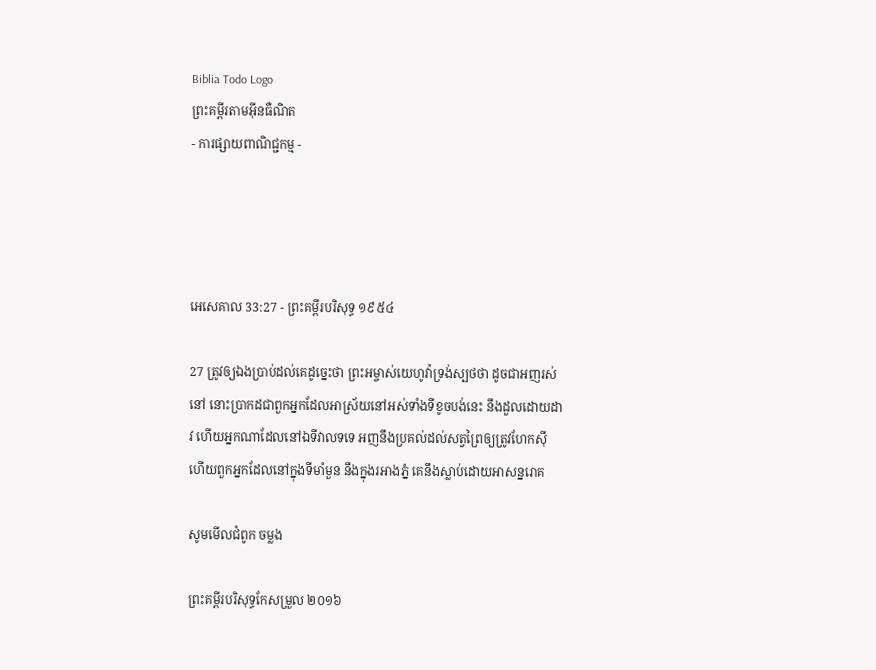Biblia Todo Logo
ព្រះគម្ពីរតាមអ៊ីនធឺណិត
- ការផ្សាយពាណិជ្ជកម្ម -




អេ‌សេ‌គាល 33:27 - ព្រះគម្ពីរបរិសុទ្ធ ១៩៥៤

27 ត្រូវឲ្យឯងប្រាប់ដល់គេដូច្នេះថា ព្រះ‌អម្ចាស់យេហូវ៉ាទ្រង់ស្បថថា ដូចជាអញរស់នៅ នោះប្រាកដជាពួកអ្នកដែលអាស្រ័យនៅអស់ទាំងទីខូចបង់នេះ នឹងដួលដោយដាវ ហើយអ្នកណាដែលនៅឯទីវាលទទេ អញនឹងប្រគល់ដល់សត្វព្រៃឲ្យត្រូវហែកស៊ី ហើយពួកអ្នកដែលនៅក្នុងទីមាំ‌មួន នឹងក្នុងរអាងភ្នំ គេនឹងស្លាប់ដោយអាសន្ន‌រោគ

សូមមើលជំពូក ចម្លង

ព្រះគម្ពីរបរិសុទ្ធកែសម្រួល ២០១៦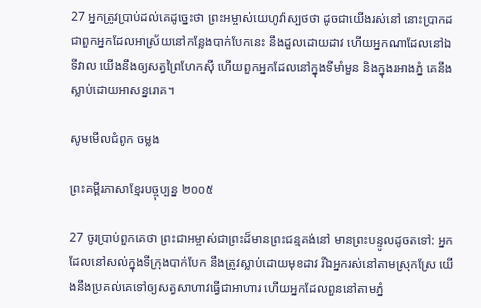27 អ្នកត្រូវប្រាប់ដល់គេដូច្នេះថា ព្រះ‌អម្ចាស់‌យេហូវ៉ាស្បថថា ដូចជាយើងរស់នៅ នោះប្រាកដជាពួកអ្នកដែលអាស្រ័យនៅកន្លែងបាក់បែកនេះ នឹងដួលដោយដាវ ហើយអ្នកណាដែលនៅឯទីវាល យើងនឹងឲ្យសត្វព្រៃហែកស៊ី ហើយពួកអ្នកដែលនៅក្នុងទីមាំ‌មួន និងក្នុងរអាងភ្នំ គេនឹងស្លាប់ដោយអាសន្ន‌រោគ។

សូមមើលជំពូក ចម្លង

ព្រះគម្ពីរភាសាខ្មែរបច្ចុប្បន្ន ២០០៥

27 ចូរប្រាប់ពួកគេថា ព្រះ‌ជា‌អម្ចាស់ជាព្រះដ៏មានព្រះ‌ជន្មគង់នៅ មានព្រះ‌បន្ទូលដូចតទៅ: អ្នកដែលនៅសល់ក្នុងទីក្រុងបាក់បែក នឹងត្រូវស្លាប់ដោយមុខដាវ រីឯអ្នករស់នៅតាមស្រុកស្រែ យើងនឹងប្រគល់គេទៅឲ្យសត្វសាហាវធ្វើជាអាហារ ហើយអ្នកដែលពួននៅតាមភ្នំ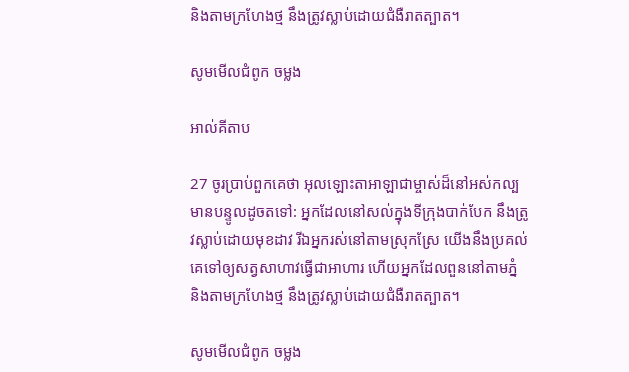និងតាមក្រហែងថ្ម នឹងត្រូវស្លាប់ដោយជំងឺរាត‌ត្បាត។

សូមមើលជំពូក ចម្លង

អាល់គីតាប

27 ចូរប្រាប់ពួកគេថា អុលឡោះ‌តាអាឡាជាម្ចាស់ដ៏នៅអស់‌កល្ប មានបន្ទូលដូចតទៅ: អ្នកដែលនៅសល់ក្នុងទីក្រុងបាក់បែក នឹងត្រូវស្លាប់ដោយមុខដាវ រីឯអ្នករស់នៅតាមស្រុកស្រែ យើងនឹងប្រគល់គេទៅឲ្យសត្វសាហាវធ្វើជាអាហារ ហើយអ្នកដែលពួននៅតាមភ្នំ និងតាមក្រហែងថ្ម នឹងត្រូវស្លាប់ដោយជំងឺរាត‌ត្បាត។

សូមមើលជំពូក ចម្លង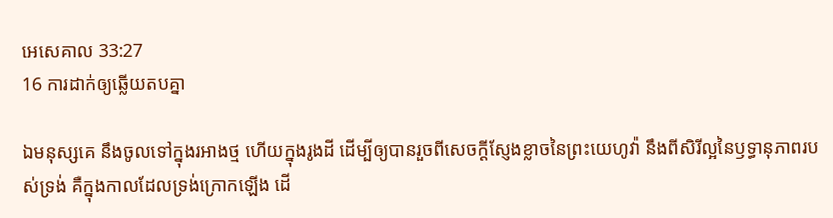អេ‌សេ‌គាល 33:27
16 ការដាក់ឲ្យឆ្លើយតបគ្នា

ឯមនុស្សគេ នឹងចូលទៅក្នុងរអាងថ្ម ហើយក្នុងរូងដី ដើម្បីឲ្យបានរួចពីសេចក្ដីស្ញែង‌ខ្លាចនៃព្រះ‌យេហូវ៉ា នឹងពីសិរី‌ល្អនៃឫទ្ធា‌នុភាពរបស់ទ្រង់ គឺក្នុងកាលដែលទ្រង់ក្រោកឡើង ដើ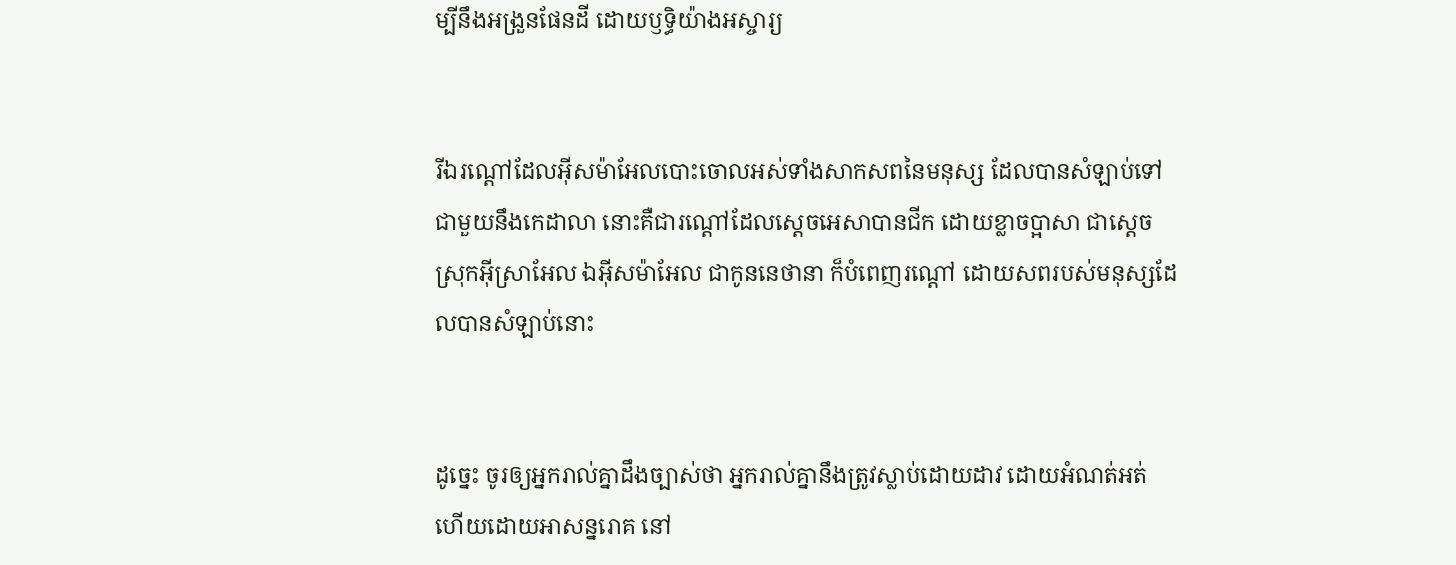ម្បីនឹងអង្រួនផែនដី ដោយឫទ្ធិយ៉ាងអស្ចារ្យ


រីឯរណ្តៅដែលអ៊ីស‌ម៉ាអែលបោះចោលអស់ទាំងសាក‌សពនៃមនុស្ស ដែលបានសំឡាប់ទៅជាមួយនឹងកេដាលា នោះគឺជារណ្តៅដែលស្តេចអេសាបានជីក ដោយខ្លាចប្អាសា ជាស្តេចស្រុកអ៊ីស្រាអែល ឯអ៊ីស‌ម៉ាអែល ជាកូននេថានា ក៏បំពេញរណ្តៅ ដោយសពរបស់មនុស្សដែលបានសំឡាប់នោះ


ដូច្នេះ ចូរឲ្យអ្នករាល់គ្នាដឹងច្បាស់ថា អ្នករាល់គ្នានឹងត្រូវស្លាប់ដោយដាវ ដោយអំណត់‌អត់ ហើយដោយអាសន្ន‌រោគ នៅ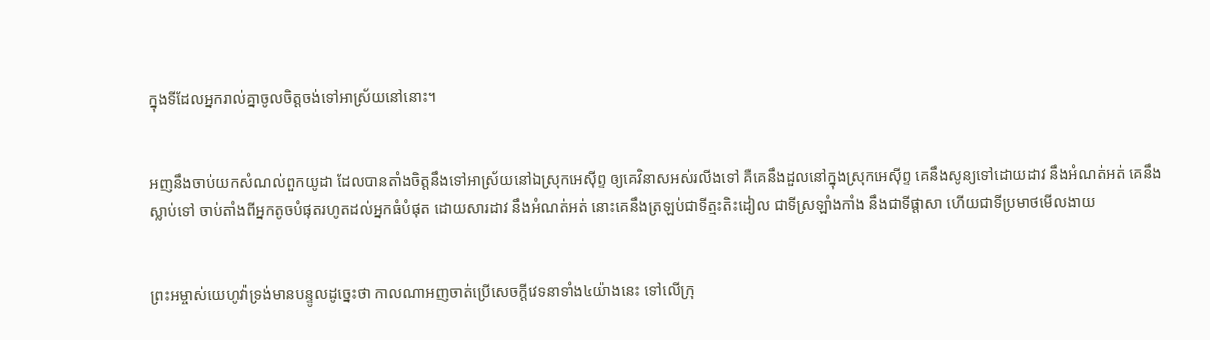ក្នុងទីដែលអ្នករាល់គ្នាចូលចិត្តចង់ទៅអាស្រ័យនៅនោះ។


អញនឹងចាប់យកសំណល់ពួកយូដា ដែលបានតាំងចិត្តនឹងទៅអាស្រ័យនៅឯស្រុកអេស៊ីព្ទ ឲ្យគេវិនាសអស់រលីងទៅ គឺគេនឹងដួលនៅក្នុងស្រុកអេស៊ីព្ទ គេនឹងសូន្យទៅដោយដាវ នឹងអំណត់‌អត់ គេនឹងស្លាប់ទៅ ចាប់តាំងពីអ្នកតូចបំផុតរហូតដល់អ្នកធំបំផុត ដោយ‌សារដាវ នឹងអំណត់‌អត់ នោះគេនឹងត្រឡប់ជាទីត្មះ‌តិះដៀល ជាទីស្រឡាំង‌កាំង នឹងជាទីផ្តាសា ហើយជាទីប្រមាថមើល‌ងាយ


ព្រះ‌អម្ចាស់យេហូវ៉ាទ្រង់មានបន្ទូលដូច្នេះថា កាលណាអញចាត់ប្រើសេចក្ដីវេទនាទាំង៤យ៉ាងនេះ ទៅលើក្រុ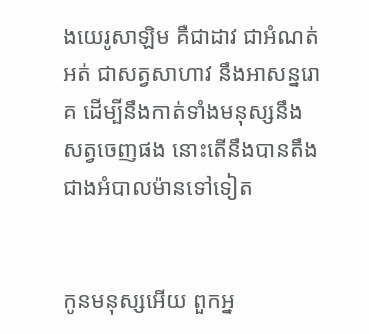ងយេរូ‌សាឡិម គឺជាដាវ ជាអំណត់អត់ ជាសត្វសាហាវ នឹងអាសន្ន‌រោគ ដើម្បីនឹងកាត់ទាំងមនុស្សនឹងសត្វចេញផង នោះតើនឹងបានតឹងជាងអំបាល‌ម៉ានទៅទៀត


កូនមនុស្សអើយ ពួកអ្ន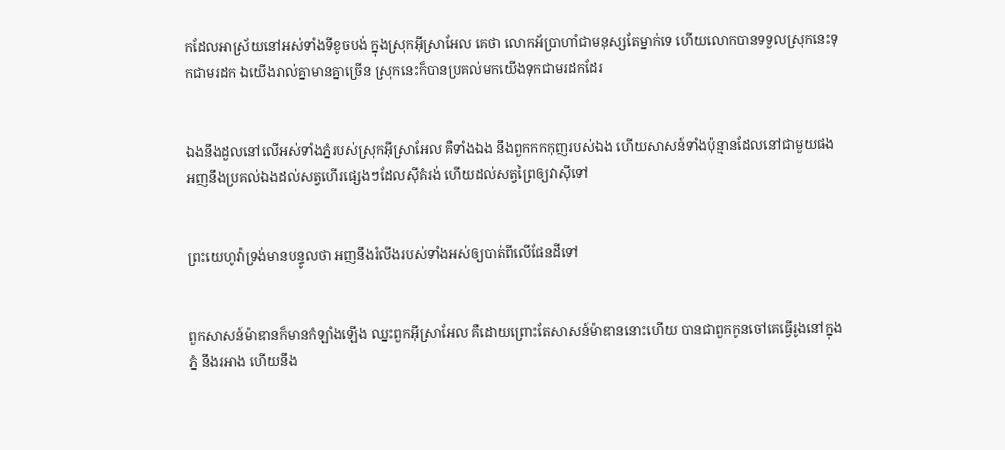កដែលអាស្រ័យនៅអស់ទាំងទីខូចបង់ ក្នុងស្រុកអ៊ីស្រាអែល គេថា លោកអ័ប្រា‌ហាំជាមនុស្សតែម្នាក់ទេ ហើយលោកបានទទួលស្រុកនេះទុកជាមរដក ឯយើងរាល់គ្នាមានគ្នាច្រើន ស្រុកនេះក៏បានប្រគល់មកយើងទុកជាមរដកដែរ


ឯងនឹងដួលនៅលើអស់ទាំងភ្នំរបស់ស្រុកអ៊ីស្រាអែល គឺទាំងឯង នឹងពួកកក‌កុញរបស់ឯង ហើយសាសន៍ទាំងប៉ុន្មានដែលនៅជាមួយផង អញនឹងប្រគល់ឯងដល់សត្វហើរផ្សេងៗដែលស៊ីគំរង់ ហើយដល់សត្វព្រៃឲ្យវាស៊ីទៅ


ព្រះ‌យេហូវ៉ាទ្រង់មានបន្ទូលថា អញនឹងរំលីងរបស់ទាំងអស់ឲ្យបាត់ពីលើផែនដីទៅ


ពួកសាសន៍ម៉ាឌានក៏មានកំឡាំងឡើង ឈ្នះពួកអ៊ីស្រាអែល គឺដោយព្រោះតែសាសន៍ម៉ាឌាននោះហើយ បានជាពួកកូនចៅគេធ្វើរូងនៅក្នុងភ្នំ នឹងរអាង ហើយនឹង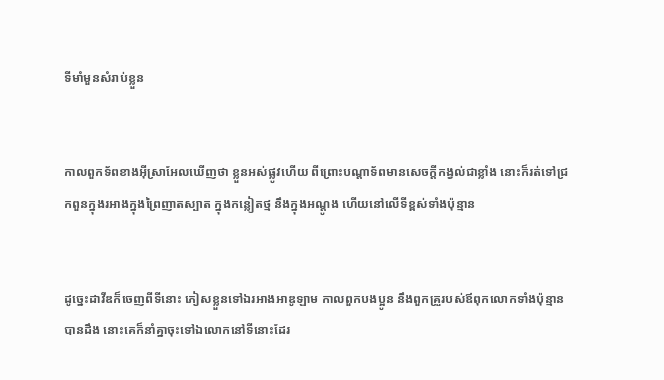ទីមាំ‌មួនសំរាប់ខ្លួន


កាលពួកទ័ពខាងអ៊ីស្រាអែលឃើញថា ខ្លួនអស់ផ្លូវហើយ ពីព្រោះបណ្តាទ័ពមានសេចក្ដីកង្វល់ជាខ្លាំង នោះក៏រត់ទៅជ្រកពួនក្នុងរអាងក្នុងព្រៃញាត‌ស្បាត ក្នុងកន្លៀតថ្ម នឹងក្នុងអណ្តូង ហើយនៅលើទីខ្ពស់ទាំងប៉ុន្មាន


ដូច្នេះដាវីឌក៏ចេញពីទីនោះ ភៀស‌ខ្លួនទៅឯរអាងអាឌូឡាម កាលពួកបងប្អូន នឹងពួកគ្រួរបស់ឪពុកលោកទាំងប៉ុន្មានបានដឹង នោះគេក៏នាំគ្នាចុះទៅឯលោកនៅទីនោះដែរ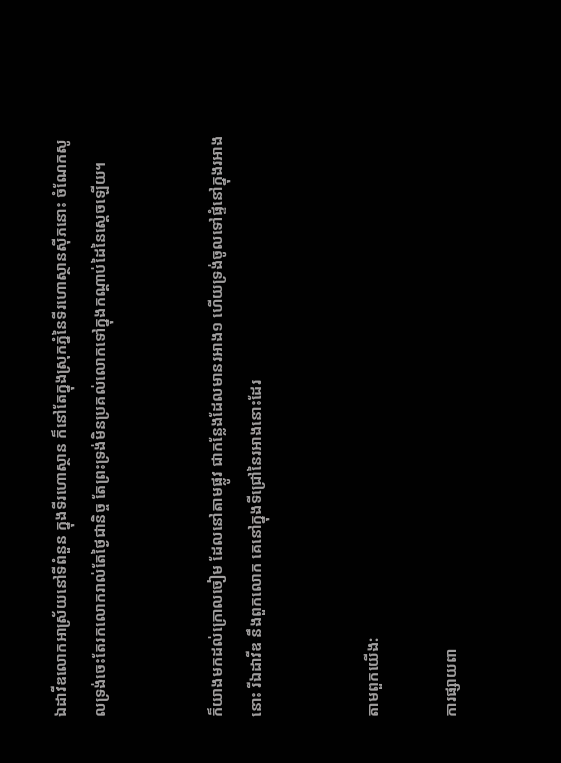ឯដាវីឌលោកអាស្រ័យនៅទីពំនួន ក្នុងទីរហោ‌ស្ថាន ក៏នៅតែក្នុងស្រុកភ្នំនៃទីរហោ‌ស្ថានស៊ីភនោះ ចំណែកសូលទ្រង់ចេះតែរកលោករាល់តែថ្ងៃជានិច្ច តែព្រះ‌ទ្រង់មិនប្រគល់លោកទៅក្នុងកណ្តាប់ដៃនៃស្តេចឡើយ។


ក៏យាងមកដល់ក្រោលចៀម ដែលនៅតាមផ្លូវ ជាកន្លែងដែលមានរអាង១ ហើយទ្រង់ចូលទៅផ្ទំនៅក្នុងរអាងនោះ រីឯដាវីឌ នឹងពួកលោក គេនៅក្នុងទីជ្រៅនៃរអាងនោះដែរ


តាមពួកយើង:

ការផ្សាយពា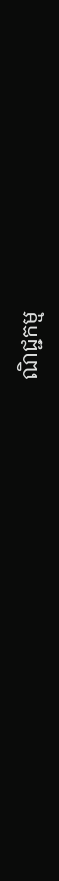ណិជ្ជកម្ម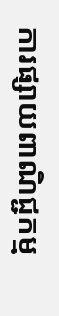ការផ្សាយពាណិជ្ជកម្ម